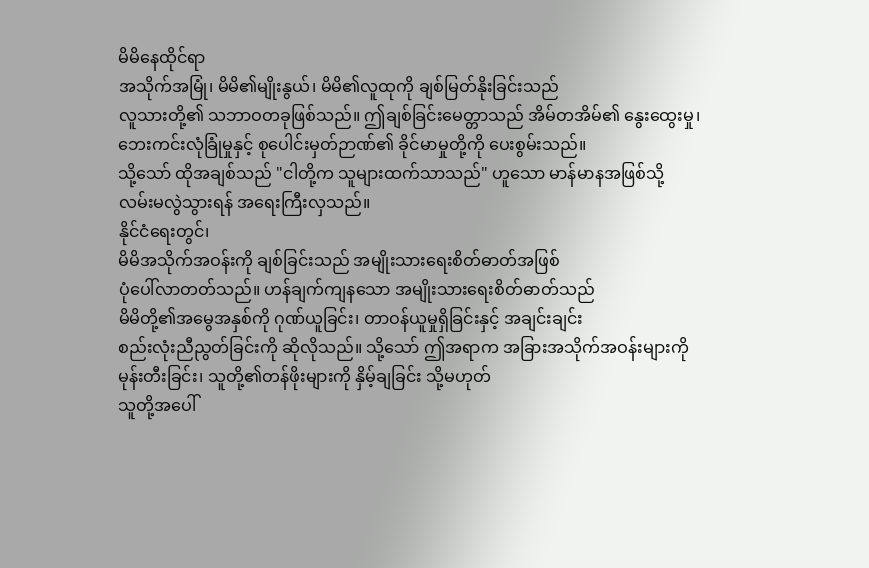မိမိနေထိုင်ရာ
အသိုက်အမြုံ၊ မိမိ၏မျိုးနွယ်၊ မိမိ၏လူထုကို ချစ်မြတ်နိုးခြင်းသည်
လူသားတို့၏ သဘာဝတခုဖြစ်သည်။ ဤချစ်ခြင်းမေတ္တာသည် အိမ်တအိမ်၏ နွေးထွေးမှု၊
ဘေးကင်းလုံခြုံမှုနှင့် စုပေါင်းမှတ်ဉာဏ်၏ ခိုင်မာမှုတို့ကို ပေးစွမ်းသည်။
သို့သော် ထိုအချစ်သည် "ငါတို့က သူများထက်သာသည်" ဟူသော မာန်မာနအဖြစ်သို့
လမ်းမလွဲသွားရန် အရေးကြီးလှသည်။
နိုင်ငံရေးတွင်၊
မိမိအသိုက်အဝန်းကို ချစ်ခြင်းသည် အမျိုးသားရေးစိတ်ဓာတ်အဖြစ်
ပုံပေါ်လာတတ်သည်။ ဟန်ချက်ကျနသော အမျိုးသားရေးစိတ်ဓာတ်သည်
မိမိတို့၏အမွေအနှစ်ကို ဂုဏ်ယူခြင်း၊ တာဝန်ယူမှုရှိခြင်းနှင့် အချင်းချင်း
စည်းလုံးညီညွတ်ခြင်းကို ဆိုလိုသည်။ သို့သော် ဤအရာက အခြားအသိုက်အဝန်းများကို
မုန်းတီးခြင်း၊ သူတို့၏တန်ဖိုးများကို နှိမ့်ချခြင်း သို့မဟုတ်
သူတို့အပေါ်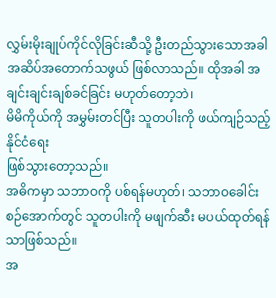လွှမ်းမိုးချုပ်ကိုင်လိုခြင်းဆီသို့ ဦးတည်သွားသောအခါ
အဆိပ်အတောက်သဖွယ် ဖြစ်လာသည်။ ထိုအခါ အချင်းချင်းချစ်ခင်ခြင်း မဟုတ်တော့ဘဲ၊
မိမိကိုယ်ကို အမွှမ်းတင်ပြီး သူတပါးကို ဖယ်ကျဉ်သည့် နိုင်ငံရေး
ဖြစ်သွားတော့သည်။
အဓိကမှာ သဘာဝကို ပစ်ရန်မဟုတ်၊ သဘာဝခေါင်းစဉ်အောက်တွင် သူတပါးကို မဖျက်ဆီး မပယ်ထုတ်ရန်သာဖြစ်သည်။
အ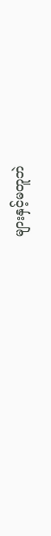များနှင့်မတူဘဲ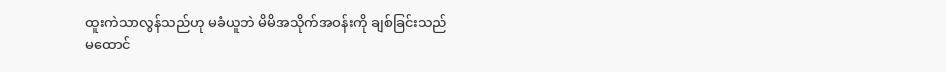ထူးကဲသာလွန်သည်ဟု မခံယူဘဲ မိမိအသိုက်အဝန်းကို ချစ်ခြင်းသည်
မထောင်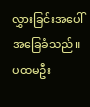လွှားခြင်းအပေါ် အခြေခံသည်။ ပထမဦး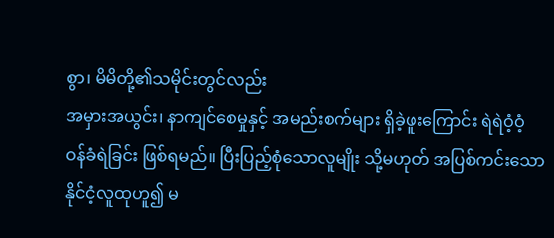စွာ၊ မိမိတို့၏သမိုင်းတွင်လည်း
အမှားအယွင်း၊ နာကျင်စေမှုနှင့် အမည်းစက်များ ရှိခဲ့ဖူးကြောင်း ရဲရဲဝံ့ဝံ့
ဝန်ခံရဲခြင်း ဖြစ်ရမည်။ ပြီးပြည့်စုံသောလူမျိုး သို့မဟုတ် အပြစ်ကင်းသော
နိုင်ငံ့လူထုဟူ၍ မ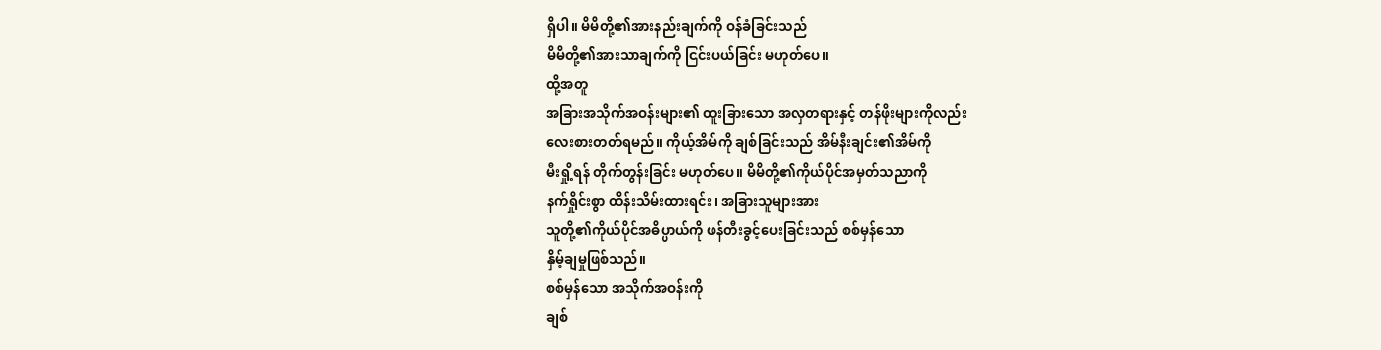ရှိပါ။ မိမိတို့၏အားနည်းချက်ကို ဝန်ခံခြင်းသည်
မိမိတို့၏အားသာချက်ကို ငြင်းပယ်ခြင်း မဟုတ်ပေ။
ထို့အတူ
အခြားအသိုက်အဝန်းများ၏ ထူးခြားသော အလှတရားနှင့် တန်ဖိုးများကိုလည်း
လေးစားတတ်ရမည်။ ကိုယ့်အိမ်ကို ချစ်ခြင်းသည် အိမ်နီးချင်း၏အိမ်ကို
မီးရှို့ရန် တိုက်တွန်းခြင်း မဟုတ်ပေ။ မိမိတို့၏ကိုယ်ပိုင်အမှတ်သညာကို
နက်ရှိုင်းစွာ ထိန်းသိမ်းထားရင်း၊ အခြားသူများအား
သူတို့၏ကိုယ်ပိုင်အဓိပ္ပာယ်ကို ဖန်တီးခွင့်ပေးခြင်းသည် စစ်မှန်သော
နှိမ့်ချမှုဖြစ်သည်။
စစ်မှန်သော အသိုက်အဝန်းကို
ချစ်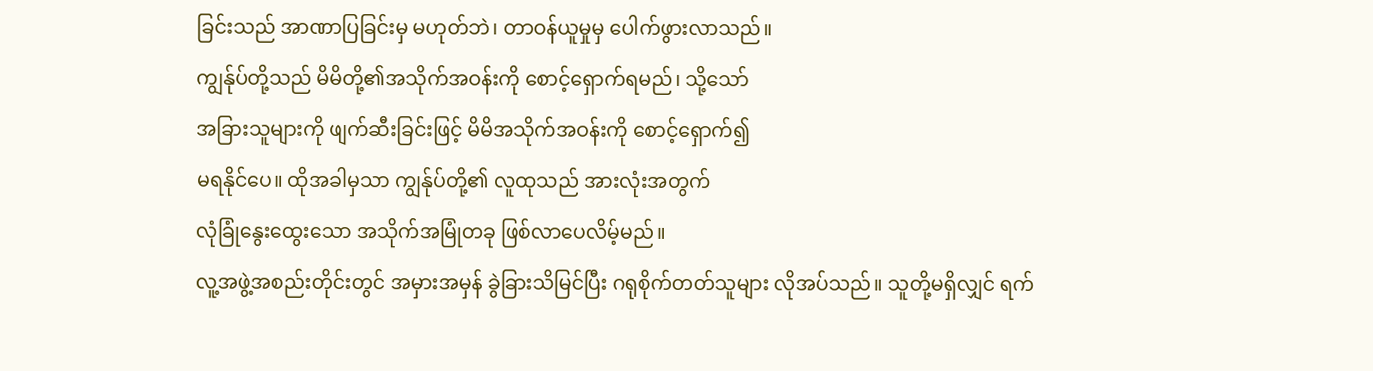ခြင်းသည် အာဏာပြခြင်းမှ မဟုတ်ဘဲ၊ တာဝန်ယူမှုမှ ပေါက်ဖွားလာသည်။
ကျွန်ုပ်တို့သည် မိမိတို့၏အသိုက်အဝန်းကို စောင့်ရှောက်ရမည်၊ သို့သော်
အခြားသူများကို ဖျက်ဆီးခြင်းဖြင့် မိမိအသိုက်အဝန်းကို စောင့်ရှောက်၍
မရနိုင်ပေ။ ထိုအခါမှသာ ကျွန်ုပ်တို့၏ လူထုသည် အားလုံးအတွက်
လုံခြုံနွေးထွေးသော အသိုက်အမြုံတခု ဖြစ်လာပေလိမ့်မည်။
လူ့အဖွဲ့အစည်းတိုင်းတွင် အမှားအမှန် ခွဲခြားသိမြင်ပြီး ဂရုစိုက်တတ်သူများ လိုအပ်သည်။ သူတို့မရှိလျှင် ရက်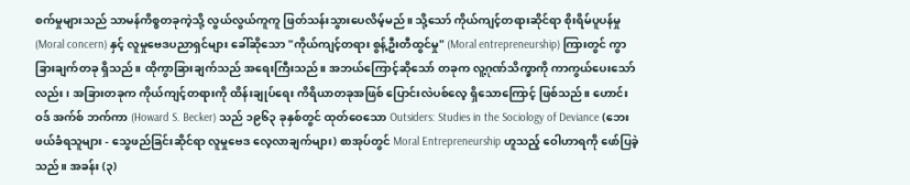စက်မှုများသည် သာမန်ကိစ္စတခုကဲ့သို့ လွယ်လွယ်ကူကူ ဖြတ်သန်းသွားပေလိမ့်မည်။ သို့သော် ကိုယ်ကျင့်တရားဆိုင်ရာ စိုးရိမ်ပူပန်မှု (Moral concern) နှင့် လူမှုဗေဒပညာရှင်များ ခေါ်ဆိုသော "ကိုယ်ကျင့်တရား စွန့်ဦးတီထွင်မှု" (Moral entrepreneurship) ကြားတွင် ကွာခြားချက်တခု ရှိသည်။ ထိုကွာခြားချက်သည် အရေးကြီးသည်။ အဘယ်ကြောင့်ဆိုသော် တခုက လူ့ဂုဏ်သိက္ခာကို ကာကွယ်ပေးသော်လည်း၊ အခြားတခုက ကိုယ်ကျင့်တရားကို ထိန်းချုပ်ရေး ကိရိယာတခုအဖြစ် ပြောင်းလဲပစ်လေ့ ရှိသောကြောင့် ဖြစ်သည်။ ဟောင်းဝဒ် အက်စ် ဘက်ကာ (Howard S. Becker) သည် ၁၉၆၃ ခုနှစ်တွင် ထုတ်ဝေသော Outsiders: Studies in the Sociology of Deviance (ဘေးဖယ်ခံရသူများ - သွေဖည်ခြင်းဆိုင်ရာ လူမှုဗေဒ လေ့လာချက်များ) စာအုပ်တွင် Moral Entrepreneurship ဟူသည့် ဝေါဟာရကို ဖော်ပြခဲ့သည်။ အခန်း (၃)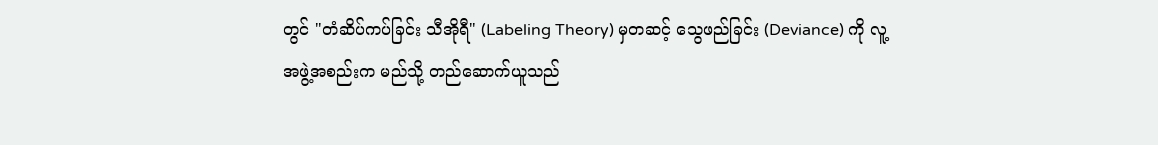တွင် "တံဆိပ်ကပ်ခြင်း သီအိုရီ" (Labeling Theory) မှတဆင့် သွေဖည်ခြင်း (Deviance) ကို လူ့အဖွဲ့အစည်းက မည်သို့ တည်ဆောက်ယူသည်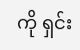ကို ရှင်း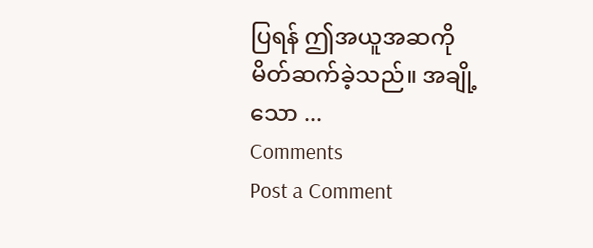ပြရန် ဤအယူအဆကို မိတ်ဆက်ခဲ့သည်။ အချို့သော ...
Comments
Post a Comment